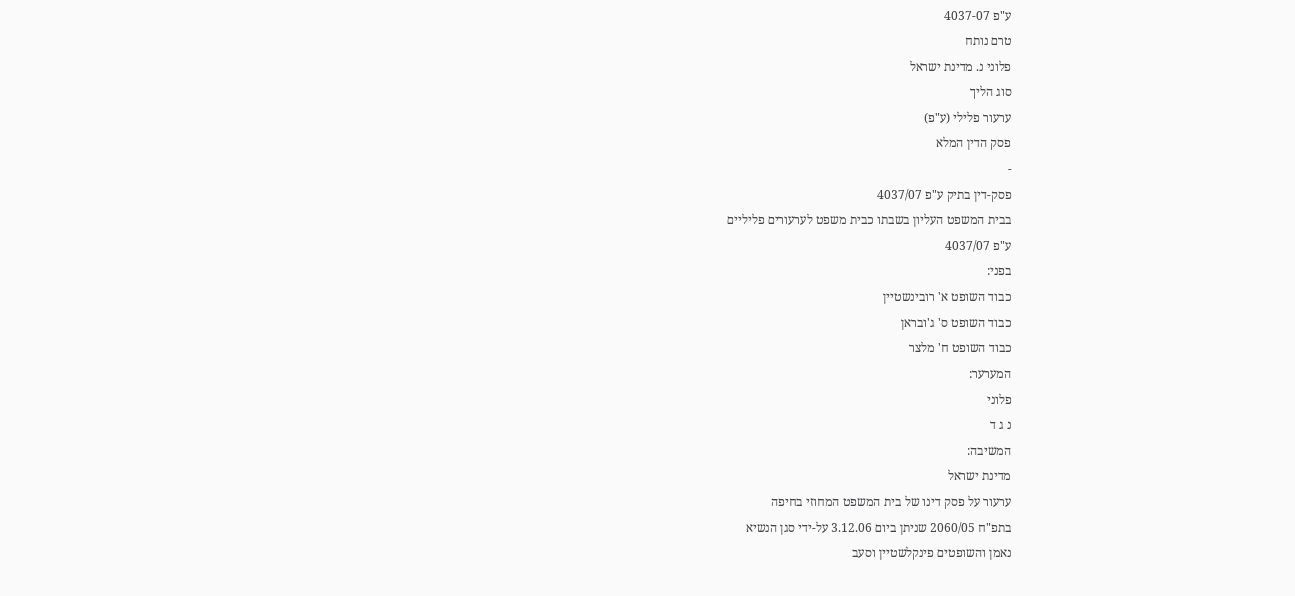ע"פ 4037-07
טרם נותח
פלוני נ. מדינת ישראל
סוג הליך
ערעור פלילי (ע"פ)
פסק הדין המלא
-
פסק-דין בתיק ע"פ 4037/07
בבית המשפט העליון בשבתו כבית משפט לערעורים פליליים
ע"פ 4037/07
בפני:
כבוד השופט א' רובינשטיין
כבוד השופט ס' ג'ובראן
כבוד השופט ח' מלצר
המערער:
פלוני
נ ג ד
המשיבה:
מדינת ישראל
ערעור על פסק דינו של בית המשפט המחוזי בחיפה
בתפ"ח 2060/05 שניתן ביום 3.12.06 על-ידי סגן הנשיא
נאמן והשופטים פינקלשטיין וסעב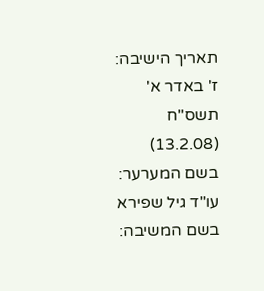תאריך הישיבה:
ז' באדר א' תשס"ח
(13.2.08)
בשם המערער:
עו"ד גיל שפירא
בשם המשיבה: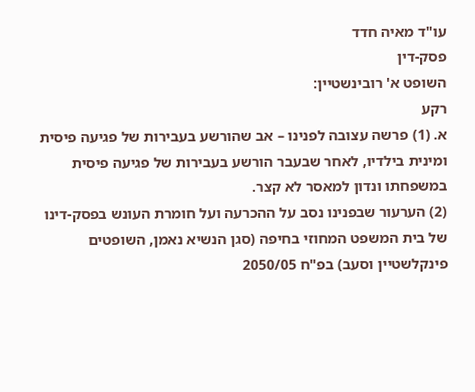עו"ד מאיה חדד
פסק-דין
השופט א' רובינשטיין:
רקע
א. (1) פרשה עצובה לפנינו – אב שהורשע בעבירות של פגיעה פיסית ומינית בילדיו, לאחר שבעבר הורשע בעבירות של פגיעה פיסית במשפחתו ונדון למאסר לא קצר.
(2) הערעור שבפנינו נסב על ההכרעה ועל חומרת העונש בפסק-דינו של בית המשפט המחוזי בחיפה (סגן הנשיא נאמן, השופטים פינקלשטיין וסעב) בפ"ח 2050/05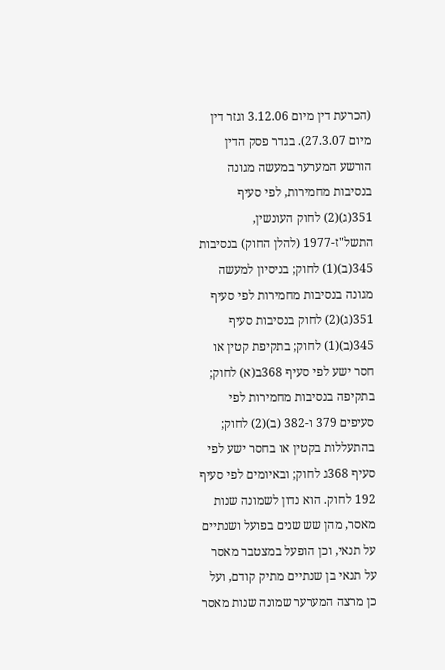(הכרעת דין מיום 3.12.06 וגזר דין מיום 27.3.07). בגדר פסק הדין הורשע המערער במעשה מגונה בנסיבות מחמירות, לפי סעיף 351(ג)(2) לחוק העונשין, התשל"ז-1977 (להלן החוק) בנסיבות 345(ב)(1) לחוק; בניסיון למעשה מגונה בנסיבות מחמירות לפי סעיף 351(ג)(2) לחוק בנסיבות סעיף 345(ב)(1) לחוק; בתקיפת קטין או חסר ישע לפי סעיף 368ב(א) לחוק; בתקיפה בנסיבות מחמירות לפי סעיפים 379 ו-382 (ב)(2) לחוק; בהתעללות בקטין או בחסר ישע לפי סעיף 368ג לחוק; ובאיומים לפי סעיף 192 לחוק. הוא נדון לשמונה שנות מאסר, מהן שש שנים בפועל ושנתיים על תנאי, וכן הופעל במצטבר מאסר על תנאי בן שנתיים מתיק קודם, ועל כן מרצה המערער שמונה שנות מאסר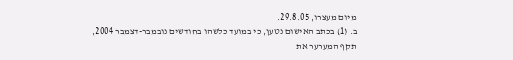מיום מעצרו, 29.8.05.
ב. (1) בכתב האישום נטען, כי במועד כלשהו בחודשים נובמבר-דצמבר 2004, תקף המערער את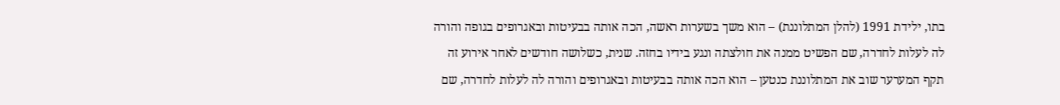בתו, ילידת 1991 (להלן המתלוננת) – הוא משך בשערות ראשה, הכה אותה בבעיטות ובאגרופים בגופה והורה לה לעלות לחדרה, שם הפשיט ממנה את חולצתה ונגע בידיו בחזה. שנית, כשלושה חודשים לאחר אירוע זה תקף המערער שוב את המתלוננת כנטען – הוא הכה אותה בבעיטות ובאגרופים והורה לה לעלות לחדרה, שם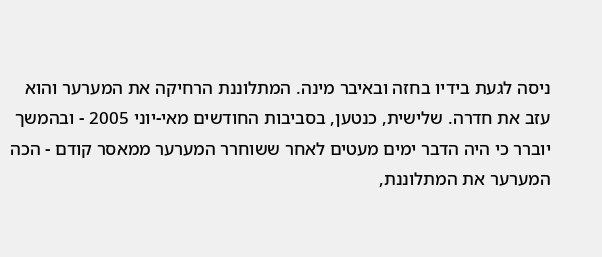ניסה לגעת בידיו בחזה ובאיבר מינה. המתלוננת הרחיקה את המערער והוא עזב את חדרה. שלישית, כנטען, בסביבות החודשים מאי-יוני 2005 - ובהמשך יוברר כי היה הדבר ימים מעטים לאחר ששוחרר המערער ממאסר קודם - הכה המערער את המתלוננת,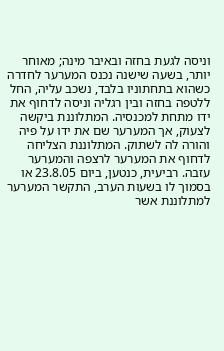וניסה לגעת בחזה ובאיבר מינה; מאוחר יותר, בשעה שישנה נכנס המערער לחדרה כשהוא בתחתוניו בלבד, נשכב עליה, החל ללטפה בחזה ובין רגליה וניסה לדחוף את ידו מתחת למכנסיה. המתלוננת ביקשה לצעוק, אך המערער שם את ידו על פיה והורה לה לשתוק. המתלוננת הצליחה לדחוף את המערער לרצפה והמערער עזבה. רביעית, כנטען, ביום 23.8.05 או בסמוך לו בשעות הערב, התקשר המערער למתלוננת אשר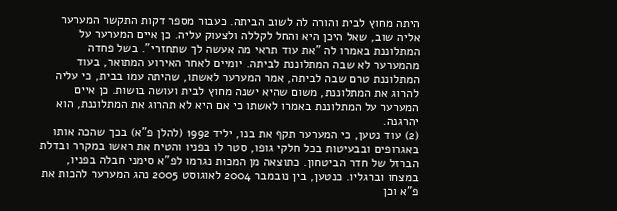היתה מחוץ לבית והורה לה לשוב הביתה. כעבור מספר דקות התקשר המערער אליה שוב, שאל היכן היא והחל לקללה ולצעוק עליה. כן איים המערער על המתלוננת באמרו לה "את עוד תראי מה אעשה לך שתחזרי". בשל פחדה מהמערער לא שבה המתלוננת לביתה. יומיים לאחר האירוע המתואר, בעוד המתלוננת טרם שבה לביתה, אמר המערער לאשתו, שהיתה עמו בבית, כי עליה להרוג את המתלוננת, משום שהיא ישנה מחוץ לבית ועושה בושות. כן איים המערער על המתלוננת באמרו לאשתו כי אם היא לא תהרוג את המתלוננת, הוא יהרגנה.
(2) עוד נטען, כי המערער תקף את בנו, יליד 1992 (להלן פ"א) בכך שהכה אותו באגרופים ובבעיטות בכל חלקי גופו, סטר לו בפניו והטיח את ראשו במקרר ובדלת הברזל של חדר הביטחון. כתוצאה מן המכות נגרמו לפ"א סימני חבלה בפניו, במצחו וברגליו. כנטען, בין נובמבר 2004 לאוגוסט 2005 נהג המערער להכות את פ"א וכן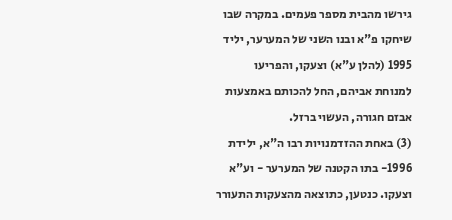גירשו מהבית מספר פעמים. במקרה שבו שיחקו פ"א ובנו השני של המערער, יליד 1995 (להלן ע"א) וצעקו, והפריעו למנוחת אביהם, החל להכותם באמצעות אבזם חגורה, העשוי ברזל.
(3) באחת ההזדמנויות רבו ה"א, ילידת 1996- בתו הקטנה של המערער - וע"א וצעקו. כנטען, כתוצאה מהצעקות התעורר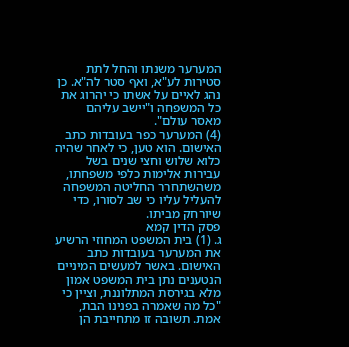המערער משנתו והחל לתת סטירות לע"א, ואף סטר לה"א. כן נהג לאיים על אשתו כי יהרוג את כל המשפחה ו"יישב עליהם מאסר עולם".
(4) המערער כפר בעובדות כתב האישום. הוא טען, כי לאחר שהיה כלוא שלוש וחצי שנים בשל עבירות אלימות כלפי משפחתו, משהשתחרר החליטה המשפחה להעליל עליו כי שב לסורו, כדי שיורחק מביתו.
פסק הדין קמא
ג. (1) בית המשפט המחוזי הרשיע את המערער בעובדות כתב האישום. באשר למעשים המיניים הנטענים נתן בית המשפט אמון מלא בגירסת המתלוננת, וציין כי "כל מה שאמרה בפנינו הבת, אמת. תשובה זו מתחייבת הן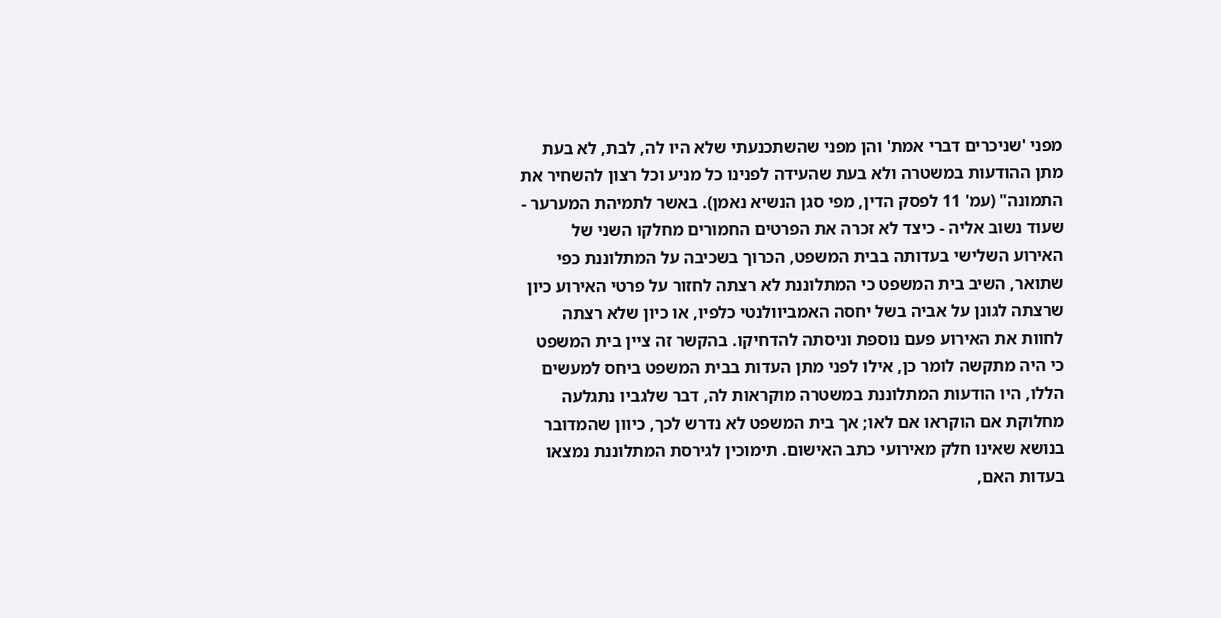מפני 'שניכרים דברי אמת' והן מפני שהשתכנעתי שלא היו לה, לבת, לא בעת מתן ההודעות במשטרה ולא בעת שהעידה לפנינו כל מניע וכל רצון להשחיר את התמונה" (עמ' 11 לפסק הדין, מפי סגן הנשיא נאמן). באשר לתמיהת המערער - שעוד נשוב אליה - כיצד לא זכרה את הפרטים החמורים מחלקו השני של האירוע השלישי בעדותה בבית המשפט, הכרוך בשכיבה על המתלוננת כפי שתואר, השיב בית המשפט כי המתלוננת לא רצתה לחזור על פרטי האירוע כיון שרצתה לגונן על אביה בשל יחסה האמביוולנטי כלפיו, או כיון שלא רצתה לחוות את האירוע פעם נוספת וניסתה להדחיקו. בהקשר זה ציין בית המשפט כי היה מתקשה לומר כן, אילו לפני מתן העדות בבית המשפט ביחס למעשים הללו, היו הודעות המתלוננת במשטרה מוקראות לה, דבר שלגביו נתגלעה מחלוקת אם הוקראו אם לאו; אך בית המשפט לא נדרש לכך, כיוון שהמדובר בנושא שאינו חלק מאירועי כתב האישום. תימוכין לגירסת המתלוננת נמצאו בעדות האם,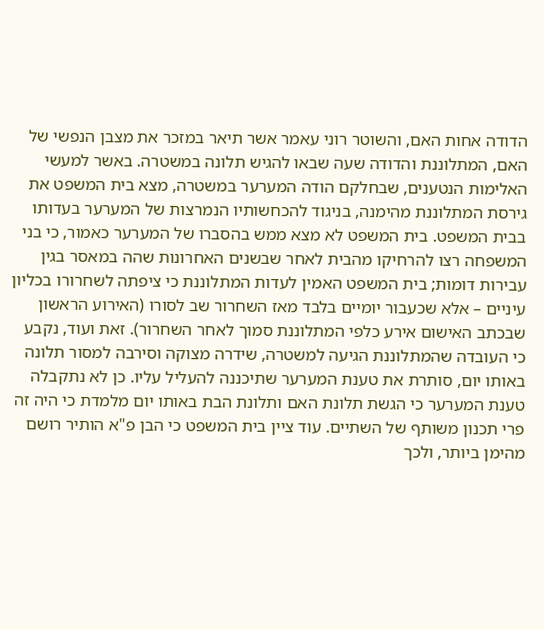הדודה אחות האם, והשוטר רוני עאמר אשר תיאר במזכר את מצבן הנפשי של האם, המתלוננת והדודה שעה שבאו להגיש תלונה במשטרה. באשר למעשי האלימות הנטענים, שבחלקם הודה המערער במשטרה, מצא בית המשפט את גירסת המתלוננת מהימנה, בניגוד להכחשותיו הנמרצות של המערער בעדותו בבית המשפט. בית המשפט לא מצא ממש בהסברו של המערער כאמור, כי בני המשפחה רצו להרחיקו מהבית לאחר שבשנים האחרונות שהה במאסר בגין עבירות דומות; בית המשפט האמין לעדות המתלוננת כי ציפתה לשחרורו בכליון עיניים – אלא שכעבור יומיים בלבד מאז השחרור שב לסורו (האירוע הראשון שבכתב האישום אירע כלפי המתלוננת סמוך לאחר השחרור). זאת ועוד, נקבע כי העובדה שהמתלוננת הגיעה למשטרה, שידרה מצוקה וסירבה למסור תלונה באותו יום, סותרת את טענת המערער שתיכננה להעליל עליו. כן לא נתקבלה טענת המערער כי הגשת תלונת האם ותלונת הבת באותו יום מלמדת כי היה זה פרי תכנון משותף של השתיים. עוד ציין בית המשפט כי הבן פ"א הותיר רושם מהימן ביותר, ולכך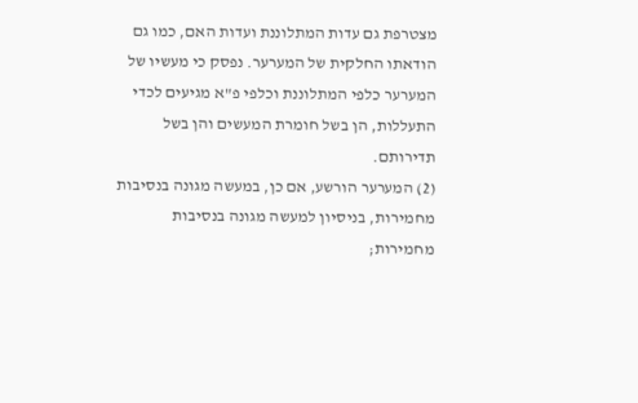מצטרפת גם עדות המתלוננת ועדות האם, כמו גם הודאתו החלקית של המערער. נפסק כי מעשיו של המערער כלפי המתלוננת וכלפי פ"א מגיעים לכדי התעללות, הן בשל חומרת המעשים והן בשל תדירותם.
(2) המערער הורשע, אם כן, במעשה מגונה בנסיבות מחמירות, בניסיון למעשה מגונה בנסיבות מחמירות;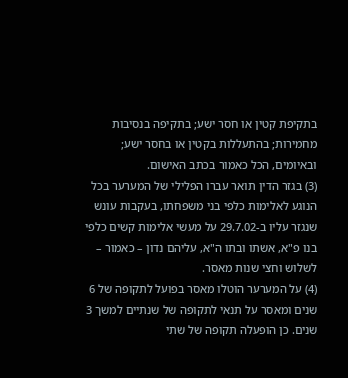בתקיפת קטין או חסר ישע; בתקיפה בנסיבות מחמירות; בהתעללות בקטין או בחסר ישע; ובאיומים, הכל כאמור בכתב האישום.
(3) בגזר הדין תואר עברו הפלילי של המערער בכל הנוגע לאלימות כלפי בני משפחתו, בעקבות עונש שנגזר עליו ב-29.7.02 על מעשי אלימות קשים כלפי בנו פ"א, אשתו ובתו ה"א, עליהם נדון – כאמור – לשלוש וחצי שנות מאסר.
(4) על המערער הוטלו מאסר בפועל לתקופה של 6 שנים ומאסר על תנאי לתקופה של שנתיים למשך 3 שנים. כן הופעלה תקופה של שתי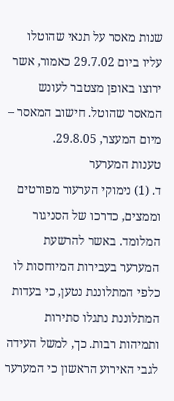שנות מאסר על תנאי שהוטלו עליו ביום 29.7.02 כאמור, אשר ירוצו באופן מצטבר לעונש המאסר שהוטל. חישוב המאסר – מיום המעצר, 29.8.05.
טענות המערער
ד. (1) נימוקי הערעור מפורטים וממצים, כדרכו של הסניגור המלומד. באשר להרשעת המערער בעבירות המיוחסות לו כלפי המתלוננת נטען, כי בעדות המתלוננת נתגלו סתירות ותמיהות רבות. כך, למשל העידה לגבי האירוע הראשון כי המערער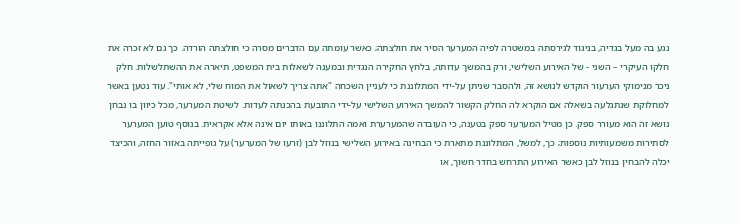נגע בה מעל בגדיה, בניגוד לגירסתה במשטרה לפיה המערער הסיר את חולצתה; כאשר עומתה עם הדברים מסרה כי חולצתה הורדה. כך גם לא זכרה את חלקו העיקרי – השני - של האירוע השלישי, ורק בהמשך עדותה, בלחץ החקירה הנגדית ובמענה לשאלות בית המשפט, תיארה את ההשתלשלות. חלק ניכר מנימוקי הערעור הוקדש לנושא זה, ולהסבר שניתן על-ידי המתלוננת כי לעניין השכחה "אתה צריך לשאול את המוח שלי, לא אותי". עוד נטען באשר למחלוקת שנתגלעה בשאלה אם הוקרא לה החלק הקשור להמשך האירוע השלישי על-ידי התובעת בהכנתה לעדות. לשיטת המערער, מכל כיוון בו נבחן נושא זה הוא מעורר ספק. כן מטיל המערער ספק בטענה, כי העובדה שהמערערת ואמה התלוננו באותו יום אינה אלא אקראית. בנוסף טוען המערער לסתירות משמעותיות נוספות; כך, למשל, המתלוננת מתארת כי הבחינה באירוע השלישי בנוזל לבן (זרעו של המערער) על גופייתה באזור החזה, והכיצד יכלה להבחין בנוזל לבן כאשר האירוע התרחש בחדר חשוך, או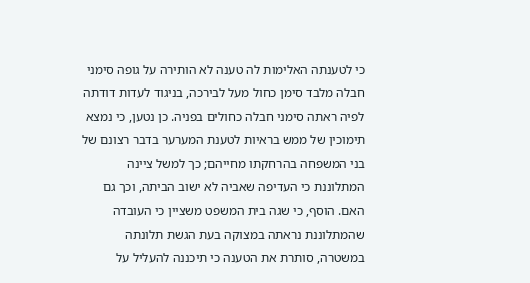כי לטענתה האלימות לה טענה לא הותירה על גופה סימני חבלה מלבד סימן כחול מעל לבירכה, בניגוד לעדות דודתה לפיה ראתה סימני חבלה כחולים בפניה. כן נטען, כי נמצא תימוכין של ממש בראיות לטענת המערער בדבר רצונם של בני המשפחה בהרחקתו מחייהם; כך למשל ציינה המתלוננת כי העדיפה שאביה לא ישוב הביתה, וכך גם האם. הוסף, כי שגה בית המשפט משציין כי העובדה שהמתלוננת נראתה במצוקה בעת הגשת תלונתה במשטרה, סותרת את הטענה כי תיכננה להעליל על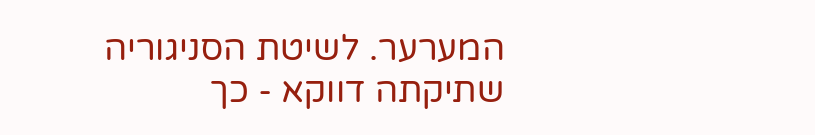המערער. לשיטת הסניגוריה שתיקתה דווקא - כך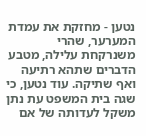נטען - מחזקת את עמדת המערער, שהרי משנרקחת עלילה, מטבע הדברים שתהא רתיעה ואף שתיקה. עוד נטען, כי שגה בית המשפט עת נתן משקל לעדותה של אם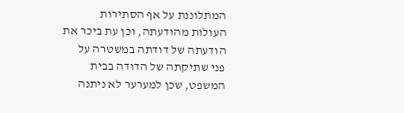המתלוננת על אף הסתירות העולות מהודעתה, וכן עת ביכר את הודעתה של דודתה במשטרה על פני שתיקתה של הדודה בבית המשפט, שכן למערער לא ניתנה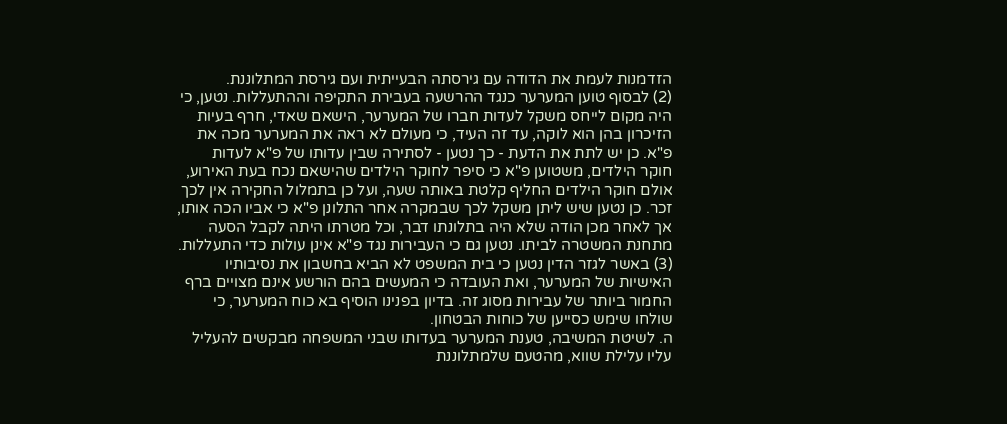הזדמנות לעמת את הדודה עם גירסתה הבעייתית ועם גירסת המתלוננת.
(2) לבסוף טוען המערער כנגד ההרשעה בעבירת התקיפה וההתעללות. נטען, כי היה מקום לייחס משקל לעדות חברו של המערער, הישאם שאדי, חרף בעיות הזיכרון בהן הוא לוקה, עד זה העיד, כי מעולם לא ראה את המערער מכה את פ"א. כן יש לתת את הדעת - כך נטען - לסתירה שבין עדותו של פ"א לעדות חוקר הילדים, משטוען פ"א כי סיפר לחוקר הילדים שהישאם נכח בעת האירוע, אולם חוקר הילדים החליף קלטת באותה שעה, ועל כן בתמלול החקירה אין לכך זכר. כן נטען שיש ליתן משקל לכך שבמקרה אחר התלונן פ"א כי אביו הכה אותו, אך לאחר מכן הודה שלא היה בתלונתו דבר, וכל מטרתו היתה לקבל הסעה מתחנת המשטרה לביתו. נטען גם כי העבירות נגד פ"א אינן עולות כדי התעללות.
(3) באשר לגזר הדין נטען כי בית המשפט לא הביא בחשבון את נסיבותיו האישיות של המערער, ואת העובדה כי המעשים בהם הורשע אינם מצויים ברף החמור ביותר של עבירות מסוג זה. בדיון בפנינו הוסיף בא כוח המערער, כי שולחו שימש כסייען של כוחות הבטחון.
ה. לשיטת המשיבה, טענת המערער בעדותו שבני המשפחה מבקשים להעליל עליו עלילת שווא, מהטעם שלמתלוננת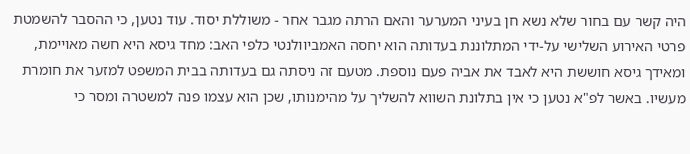היה קשר עם בחור שלא נשא חן בעיני המערער והאם הרתה מגבר אחר - משוללת יסוד. עוד נטען, כי ההסבר להשמטת פרטי האירוע השלישי על-ידי המתלוננת בעדותה הוא יחסה האמביוולנטי כלפי האב: מחד גיסא היא חשה מאויימת, ומאידך גיסא חוששת היא לאבד את אביה פעם נוספת. מטעם זה ניסתה גם בעדותה בבית המשפט למזער את חומרת מעשיו. באשר לפ"א נטען כי אין בתלונת השווא להשליך על מהימנותו, שכן הוא עצמו פנה למשטרה ומסר כי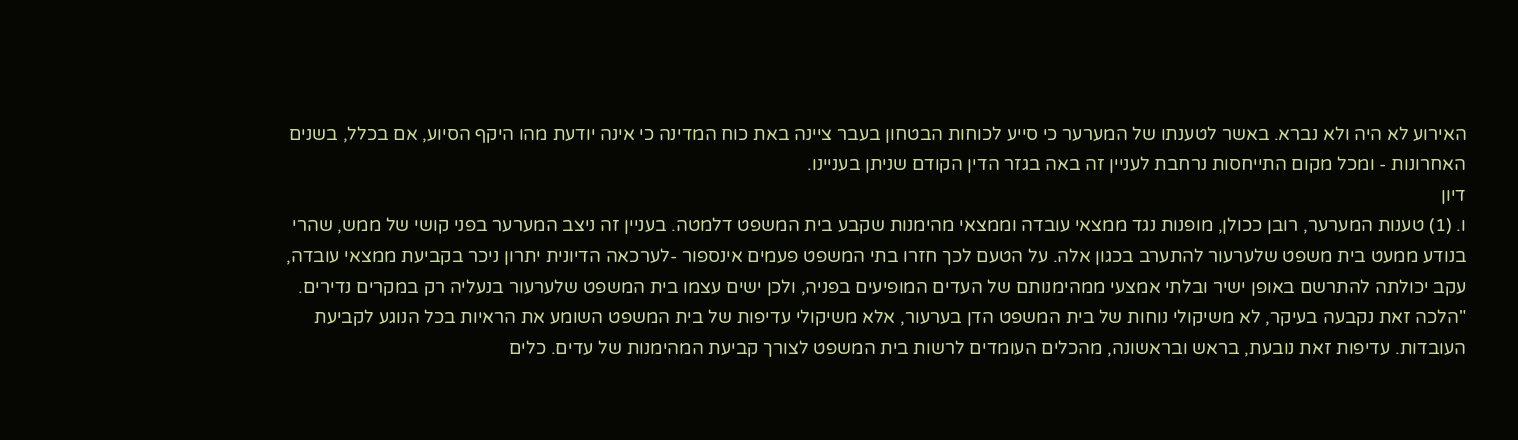האירוע לא היה ולא נברא. באשר לטענתו של המערער כי סייע לכוחות הבטחון בעבר ציינה באת כוח המדינה כי אינה יודעת מהו היקף הסיוע, אם בכלל, בשנים האחרונות - ומכל מקום התייחסות נרחבת לעניין זה באה בגזר הדין הקודם שניתן בעניינו.
דיון
ו. (1) טענות המערער, רובן ככולן, מופנות נגד ממצאי עובדה וממצאי מהימנות שקבע בית המשפט דלמטה. בעניין זה ניצב המערער בפני קושי של ממש, שהרי בנודע ממעט בית משפט שלערעור להתערב בכגון אלה. על הטעם לכך חזרו בתי המשפט פעמים אינספור -לערכאה הדיונית יתרון ניכר בקביעת ממצאי עובדה, עקב יכולתה להתרשם באופן ישיר ובלתי אמצעי ממהימנותם של העדים המופיעים בפניה, ולכן ישים עצמו בית המשפט שלערעור בנעליה רק במקרים נדירים.
"הלכה זאת נקבעה בעיקר, לא משיקולי נוחות של בית המשפט הדן בערעור, אלא משיקולי עדיפות של בית המשפט השומע את הראיות בכל הנוגע לקביעת העובדות. עדיפות זאת נובעת, בראש ובראשונה, מהכלים העומדים לרשות בית המשפט לצורך קביעת המהימנות של עדים. כלים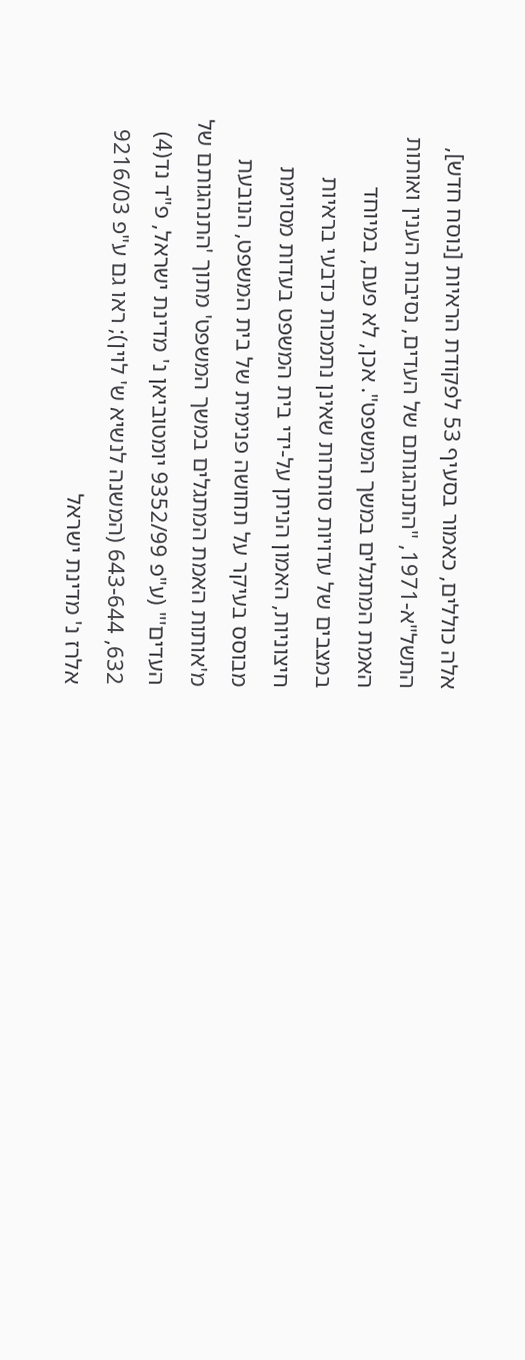אלה כוללים, כאמור בסעיף 53 לפקודת הראיות [נוסח חדש], התשל"א-1971, "התנהגותם של העדים, נסיבות הענין ואותות האמת המתגלים במשך המשפט". אכן, לא פעם, במיוחד במצבים של עדויות סותרות שאינן נתמכות כדבעי בראיות חיצוניות, האמון הניתן על-ידי בית המשפט בעדות מסוימת מבוסס בעיקר על תחושה פנימית של בית המשפט, הנובעת מ'אותות האמת המתגלים במשך המשפט' מתוך 'התנהגותם של העדים'" (ע"פ 9352/99 יומטוביאן נ' מדינת ישראל, פ"ד נד(4) 632, 643-644 (המשנה לנשיא ש' לוין); ראו גם ע"פ 9216/03 אלרז נ' מדינת ישראל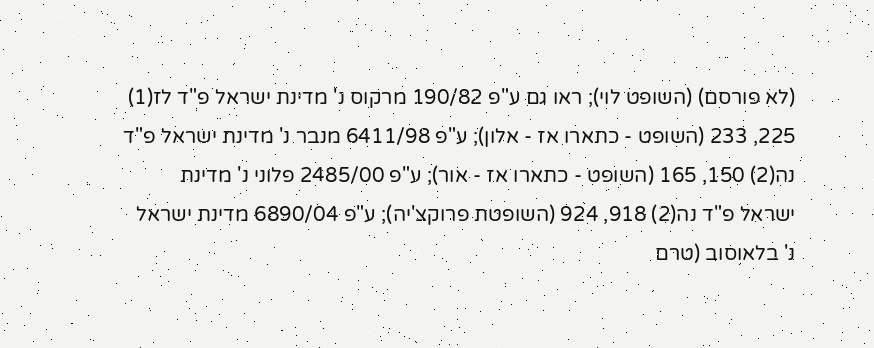(לא פורסם) (השופט לוי); ראו גם ע"פ 190/82 מרקוס נ' מדינת ישראל פ"ד לז(1) 225, 233 (השופט - כתארו אז - אלון); ע"פ 6411/98 מנבר נ' מדינת ישראל פ"ד נה(2) 150, 165 (השופט - כתארו אז - אור); ע"פ 2485/00 פלוני נ' מדינת ישראל פ"ד נה(2) 918, 924 (השופטת פרוקצ'יה); ע"פ 6890/04 מדינת ישראל נ' בלאוסוב (טרם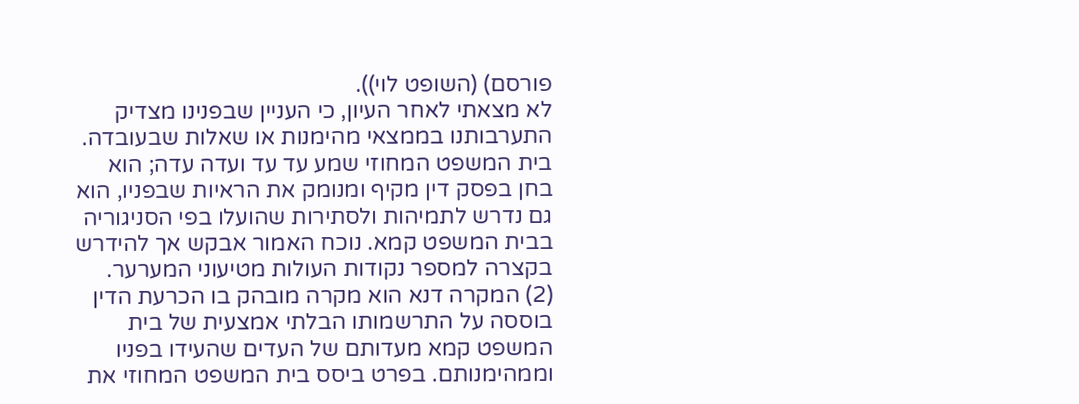פורסם) (השופט לוי)).
לא מצאתי לאחר העיון, כי העניין שבפנינו מצדיק התערבותנו בממצאי מהימנות או שאלות שבעובדה. בית המשפט המחוזי שמע עד עד ועדה עדה; הוא בחן בפסק דין מקיף ומנומק את הראיות שבפניו, הוא גם נדרש לתמיהות ולסתירות שהועלו בפי הסניגוריה בבית המשפט קמא. נוכח האמור אבקש אך להידרש בקצרה למספר נקודות העולות מטיעוני המערער.
(2) המקרה דנא הוא מקרה מובהק בו הכרעת הדין בוססה על התרשמותו הבלתי אמצעית של בית המשפט קמא מעדותם של העדים שהעידו בפניו וממהימנותם. בפרט ביסס בית המשפט המחוזי את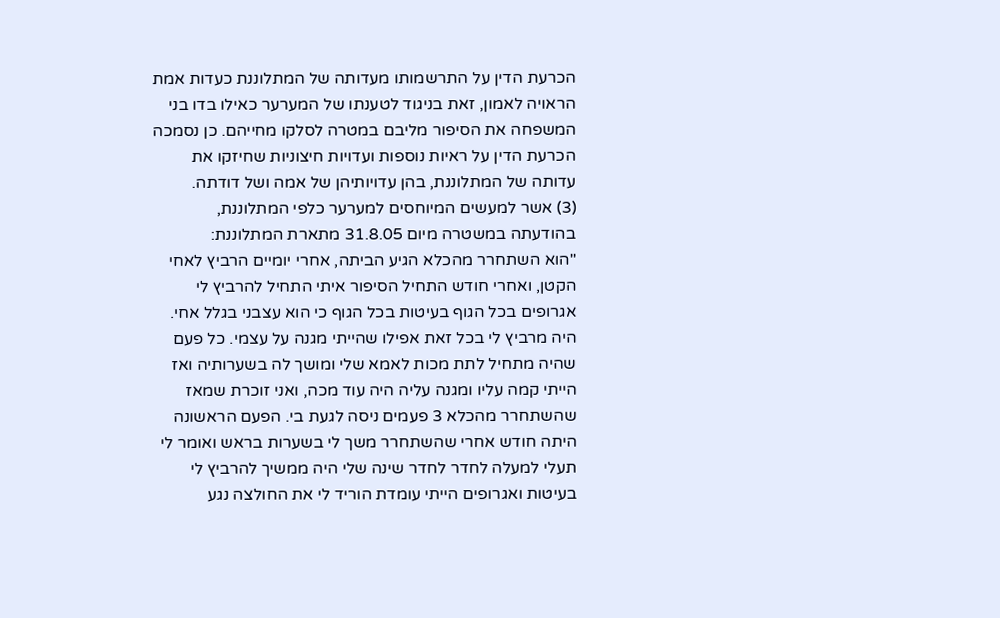הכרעת הדין על התרשמותו מעדותה של המתלוננת כעדות אמת הראויה לאמון, זאת בניגוד לטענתו של המערער כאילו בדו בני המשפחה את הסיפור מליבם במטרה לסלקו מחייהם. כן נסמכה הכרעת הדין על ראיות נוספות ועדויות חיצוניות שחיזקו את עדותה של המתלוננת, בהן עדויותיהן של אמה ושל דודתה.
(3) אשר למעשים המיוחסים למערער כלפי המתלוננת, בהודעתה במשטרה מיום 31.8.05 מתארת המתלוננת:
"הוא השתחרר מהכלא הגיע הביתה, אחרי יומיים הרביץ לאחי הקטן, ואחרי חודש התחיל הסיפור איתי התחיל להרביץ לי אגרופים בכל הגוף בעיטות בכל הגוף כי הוא עצבני בגלל אחי. היה מרביץ לי בכל זאת אפילו שהייתי מגנה על עצמי. כל פעם שהיה מתחיל לתת מכות לאמא שלי ומושך לה בשערותיה ואז הייתי קמה עליו ומגנה עליה היה עוד מכה, ואני זוכרת שמאז שהשתחרר מהכלא 3 פעמים ניסה לגעת בי. הפעם הראשונה היתה חודש אחרי שהשתחרר משך לי בשערות בראש ואומר לי תעלי למעלה לחדר לחדר שינה שלי היה ממשיך להרביץ לי בעיטות ואגרופים הייתי עומדת הוריד לי את החולצה נגע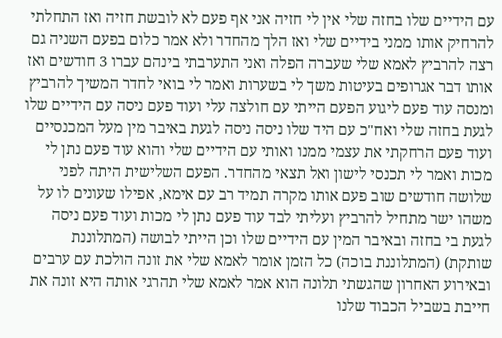עם הידיים שלו בחזה שלי אין לי חזיה אני אף פעם לא לובשת חזיה ואז התחלתי להרחיק אותו ממני בידיים שלי ואז הלך מהחדר ולא אמר כלום בפעם השניה גם רצה להרביץ לאמא שלי שעברה הפלה ואני התערבתי בינהם עברו 3 חודשים ואז אותו דבר אגרופים בעיטות משך לי בשערות ואמר לי בואי לחדר המשיך להרביץ ומנסה עוד פעם ליגוע הפעם הייתי עם חולצה עלי ועוד פעם ניסה עם הידיים שלו לגעת בחזה שלי ואח"כ עם היד שלו ניסה ניסה לגעת באיבר מין מעל המכנסיים ועוד פעם הרחקתי את עצמי ממנו ואותי עם הידיים שלי והוא עוד פעם נתן לי מכות ואמר לי תכנסי לישון ואל תצאי מהחדר. הפעם השלישית היתה לפני שלושה חודשים שוב פעם אותו מקרה תמיד רב עם אימא, אפילו שעונים לו על משהו ישר מתחיל להרביץ ועליתי לבד עוד פעם נתן לי מכות ועוד פעם ניסה לגעת בי בחזה ובאיבר המין עם הידיים שלו וכן הייתי לבושה (המתלוננת שותקת) (המתלוננת בוכה) כל הזמן אומר לאמא שלי את זונה הולכת עם ערבים ובאירוע האחרון שהגשתי תלונה הוא אמר לאמא שלי תהרגי אותה היא זונה את חייבת בשביל הכבוד שלנו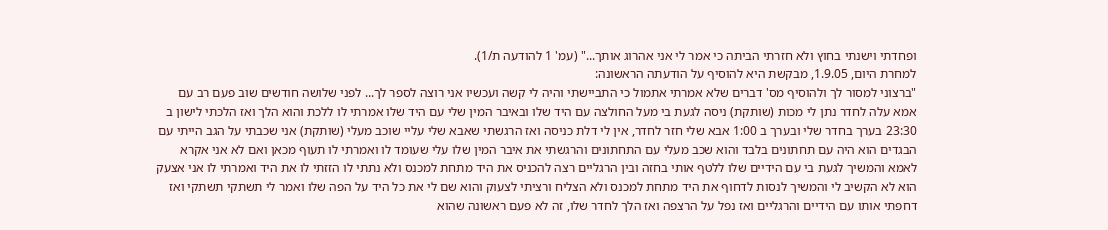ופחדתי וישנתי בחוץ ולא חזרתי הביתה כי אמר לי אני אהרוג אותך..." (עמ' 1 להודעה ת/1).
למחרת היום, 1.9.05, מבקשת היא להוסיף על הודעתה הראשונה:
"ברצוני למסור לך ולהוסיף מס' דברים שלא אמרתי אתמול כי התביישתי והיה לי קשה ועכשיו אני רוצה לספר לך... לפני שלושה חודשים שוב פעם רב עם אמא עלה לחדר נתן לי מכות (שותקת) ניסה לגעת בי מעל החולצה עם היד שלו ובאיבר המין שלי עם היד שלו אמרתי לו ללכת והוא הלך ואז הלכתי לישון ב 23:30 בערך בחדר שלי ובערך ב 1:00 אבא שלי חזר לחדר, אין לי דלת כניסה ואז הרגשתי שאבא שלי עליי שוכב מעלי (שותקת) אני שכבתי על הגב הייתי עם הבגדים הוא היה עם תחתונים בלבד והוא שכב מעלי עם התחתונים והרגשתי את איבר המין שלו עלי שעומד לו ואמרתי לו תעוף מכאן ואם לא אני אקרא לאמא והמשיך לגעת בי עם הידיים שלו ללטף אותי בחזה ובין הרגליים רצה להכניס את היד מתחת למכנס ולא נתתי לו הזזתי לו את היד ואמרתי לו אני אצעק הוא לא הקשיב לי והמשיך לנסות לדחוף את היד מתחת למכנס ולא הצליח ורציתי לצעוק והוא שם לי את כל היד על הפה שלו ואמר לי תשתקי תשתקי ואז דחפתי אותו עם הידיים והרגליים ואז נפל על הרצפה ואז הלך לחדר שלו, זה לא פעם ראשונה שהוא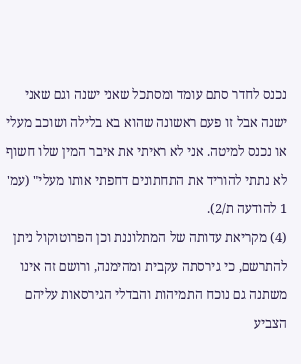נכנס לחדר סתם עומד ומסתכל שאני ישנה וגם שאני ישנה אבל זו פעם ראשונה שהוא בא בלילה ושוכב מעלי או נכנס למיטה. אני לא ראיתי את איבר המין שלו חשוף לא נתתי להוריד את התחתונים דחפתי אותו מעלי" (עמ' 1 להודעה ת/2).
(4) מקריאת עדותה של המתלוננת וכן הפרוטוקול ניתן להתרשם, כי גירסתה עקבית ומהימנה, ורושם זה אינו משתנה גם נוכח התמיהות והבדלי הגירסאות עליהם הצביע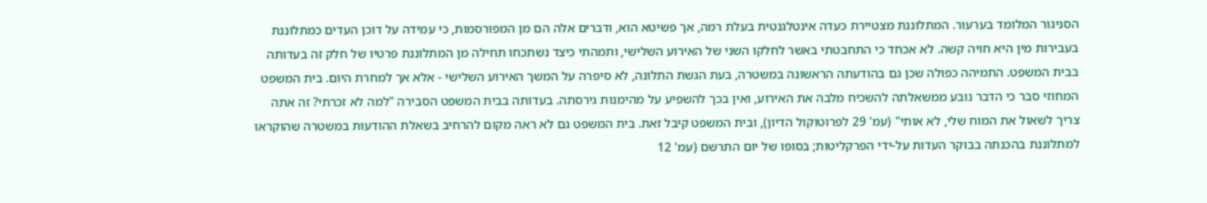הסניגור המלומד בערעור. המתלוננת מצטיירת כעדה אינטלגנטית בעלת רמה, אך פשיטא הוא, ודברים אלה הם מן המפורסמות, כי עמידה על דוכן העדים כמתלוננת בעבירות מין היא חויה קשה. לא אכחד כי התחבטתי באשר לחלקו השני של האירוע השלישי, ותמהתי כיצד נשתכחו תחילה מן המתלוננת פרטיו של חלק זה בעדותה בבית המשפט. התמיהה כפולה שכן גם בהודעתה הראשונה במשטרה, בעת הגשת התלונה, לא סיפרה על המשך האירוע השלישי - אלא אך למחרת היום. בית המשפט המחוזי סבר כי הדבר נובע ממשאלתה להשכיח מלבה את האירוע, ואין בכך להשפיע על מהימנות גירסתה. בעדותה בבית המשפט הסבירה "למה לא זכרתי? זה אתה צריך לשאול את המוח שלי, לא אותי" (עמ' 29 לפרוטוקול הדיון), ובית המשפט קיבל זאת. בית המשפט גם לא ראה מקום להרחיב בשאלת ההודעות במשטרה שהוקראו למתלוננת בהכנתה בבוקר העדות על-ידי הפרקליטות; בסופו של יום התרשם (עמ' 12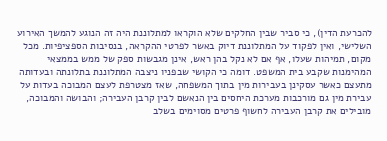להכרעת הדין), כי סביר שבין החלקים שלא הוקראו למתלוננת היה זה הנוגע להמשך האירוע השלישי, ואין לפקוד על המתלוננת דיוק באשר לפרטי ההקראה, בנסיבות הספציפיות. מכל מקום, תמיהות שעלו, אף אם לא נקל בהן ראש, אינן מגבשות ספק של ממש בממצאי המהימנות שקבע בית המשפט. דומה כי הקושי שבפניו ניצבה המתלוננת בתלונתה ובעדותה מתעצם כאשר עסקינן בעבירות מין בתוך המשפחה, שאז מצטרפת לעצם המבוכה בעדות על עבירת מין גם מורכבות מערכת היחסים בין הנאשם לבין קרבן העבירה; והבושה והמבוכה, מובילים את קרבן העבירה לחשוף פרטים מסוימים בשלב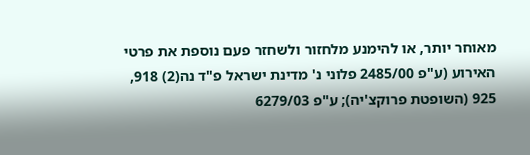מאוחר יותר, או להימנע מלחזור ולשחזר פעם נוספת את פרטי האירוע (ע"פ 2485/00 פלוני נ' מדינת ישראל פ"ד נה(2) 918, 925 (השופטת פרוקצ'יה); ע"פ 6279/03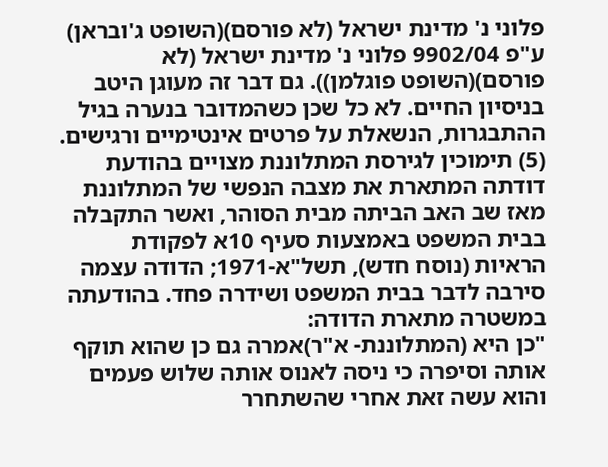פלוני נ' מדינת ישראל (לא פורסם)(השופט ג'ובראן) ע"פ 9902/04 פלוני נ' מדינת ישראל (לא פורסם)(השופט פוגלמן)). גם דבר זה מעוגן היטב בניסיון החיים. לא כל שכן כשהמדובר בנערה בגיל ההתבגרות, הנשאלת על פרטים אינטימיים ורגישים.
(5) תימוכין לגירסת המתלוננת מצויים בהודעת דודתה המתארת את מצבה הנפשי של המתלוננת מאז שב האב הביתה מבית הסוהר, ואשר התקבלה בבית המשפט באמצעות סעיף 10א לפקודת הראיות (נוסח חדש), תשל"א-1971; הדודה עצמה סירבה לדבר בבית המשפט ושידרה פחד. בהודעתה במשטרה מתארת הדודה:
"כן היא (המתלוננת- א"ר)אמרה גם כן שהוא תוקף אותה וסיפרה כי ניסה לאנוס אותה שלוש פעמים והוא עשה זאת אחרי שהשתחרר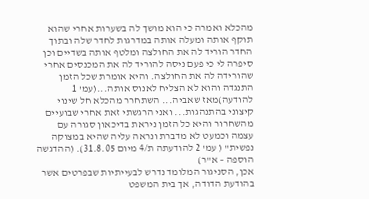מהכלא ואמרה כי הוא מושך לה בשערות אחרי שהוא תוקף אותה ומעלה אותה במדרגות לחדר שלה ובתוך החדר הוריד לה את החולצה ומלטף אותה בשדיים וכן סיפרה לי כי פעם ניסה להוריד לה את המכנסים אחרי שהורידה לה את החולצה. והיא אומרת שכל הזמן התנגדה והוא לא הצליח לאנוס אותה...(עמ' 1 להודעה)מאז שאביה... השתחרר מהכלא חל שינוי קיצוני בהתנהגות... ואני הרגשתי זאת אחרי שבועיים מהשחרור והיא כל הזמן ניראת בדיכאון סגורה עם עצמה וכמעט לא מדברת ונראה עליה שהיא במצוקה נפשית" ( עמ' 2 להודעתה ת/4 מיום 31.8.05). (ההדגשה הוספה – א"ר)
אכן, הסניגור המלומד נדרש לבעייתיות שבפרטים אשר בהודעת הדודה, אך בית המשפט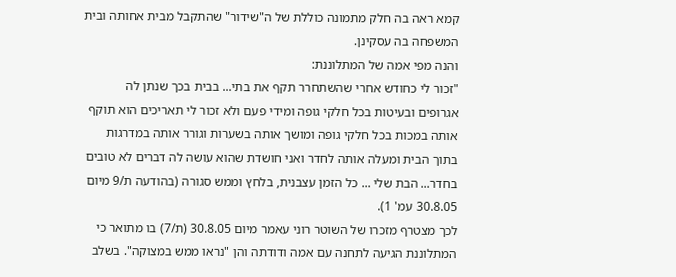קמא ראה בה חלק מתמונה כוללת של ה"שידור" שהתקבל מבית אחותה ובית המשפחה בה עסקינן.
והנה מפי אמה של המתלוננת:
"זכור לי כחודש אחרי שהשתחרר תקף את בתי... בבית בכך שנתן לה אגרופים ובעיטות בכל חלקי גופה ומידי פעם ולא זכור לי תאריכים הוא תוקף אותה במכות בכל חלקי גופה ומושך אותה בשערות וגורר אותה במדרגות בתוך הבית ומעלה אותה לחדר ואני חושדת שהוא עושה לה דברים לא טובים בחדר... הבת שלי ... כל הזמן עצבנית, בלחץ וממש סגורה (בהודעה ת/9 מיום 30.8.05 עמ' 1).
לכך מצטרף מזכרו של השוטר רוני עאמר מיום 30.8.05 (ת/7) בו מתואר כי המתלוננת הגיעה לתחנה עם אמה ודודתה והן "נראו ממש במצוקה". בשלב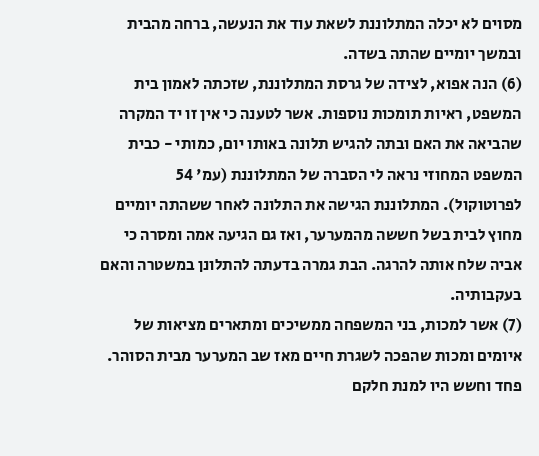מסוים לא יכלה המתלוננת לשאת עוד את הנעשה, ברחה מהבית ובמשך יומיים שהתה בשדה.
(6) הנה אפוא, לצידה של גרסת המתלוננת, שזכתה לאמון בית המשפט, ראיות תומכות נוספות. אשר לטענה כי אין זו יד המקרה שהביאה את האם ובתה להגיש תלונה באותו יום, כמותי - כבית המשפט המחוזי נראה לי הסברה של המתלוננת (עמ' 54 לפרוטוקול). המתלוננת הגישה את התלונה לאחר ששהתה יומיים מחוץ לבית בשל חששה מהמערער, ואז גם הגיעה אמה ומסרה כי אביה שלח אותה להרגה. הבת גמרה בדעתה להתלונן במשטרה והאם בעקבותיה.
(7) אשר למכות, בני המשפחה ממשיכים ומתארים מציאות של איומים ומכות שהפכה לשגרת חיים מאז שב המערער מבית הסוהר. פחד וחשש היו למנת חלקם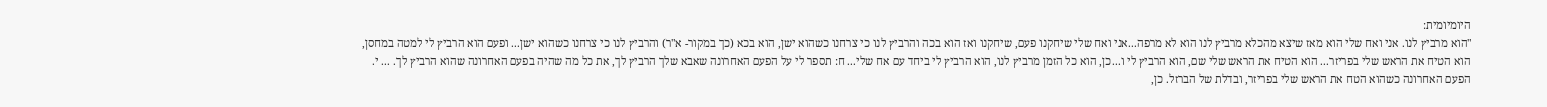היומיומית:
"הוא מרביץ לנו. אני ואח שלי הוא מאז שיצא מהכלא מרביץ לנו הוא לא מרפה...אני ואח שלי שיחקנו פעם, שיחקנו ואז הוא בכה והרביץ לנו כי צרחנו כשהוא ישן, הוא בכא (כך במקור- א"ר) והרביץ לנו כי צרחנו כשהוא ישן... ופעם הוא הרביץ לי למטה במחסן, הוא הטיח את הראש שלי בפריזר... הוא הטיח את הראש שלי שם, הוא הרביץ לי ו...כן, הוא כל הזמן מרביץ לנו, הוא הרביץ לי ביחד עם אח שלי... ח: תספר לי על הפעם האחרונה שאבא שלך הרביץ לך, את כל מה שהיה בפעם האחרונה שהוא הרביץ לך. ... י. הפעם האחרונה כשהוא הטח את הראש שלי בפריזר, ובדלת של הברזל. כן,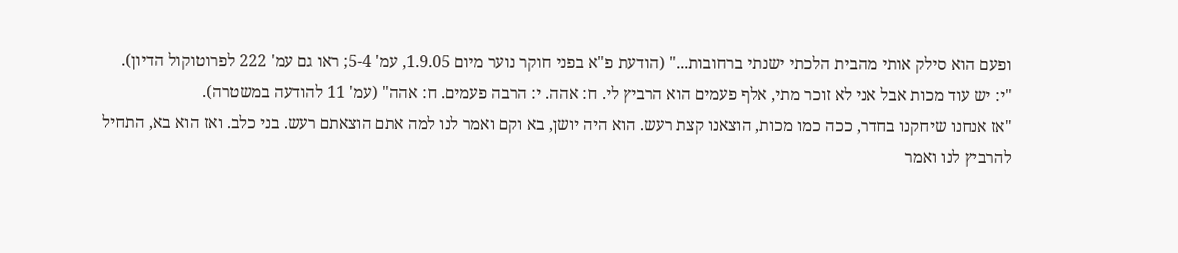ופעם הוא סילק אותי מהבית הלכתי ישנתי ברחובות..." (הודעת פ"א בפני חוקר נוער מיום 1.9.05, עמ' 5-4; ראו גם עמ' 222 לפרוטוקול הדיון).
"י: יש עוד מכות אבל אני לא זוכר מתי, אלף פעמים הוא הרביץ לי. ח: אהה. י: הרבה פעמים. ח: אהה" (עמ' 11 להודעה במשטרה).
"אז אנחנו שיחקנו בחדר, ככה כמו מכות, הוצאנו קצת רעש. הוא היה יושן, בא וקם ואמר לנו למה אתם הוצאתם רעש. בני כלב. ואז הוא בא, התחיל להרביץ לנו ואמר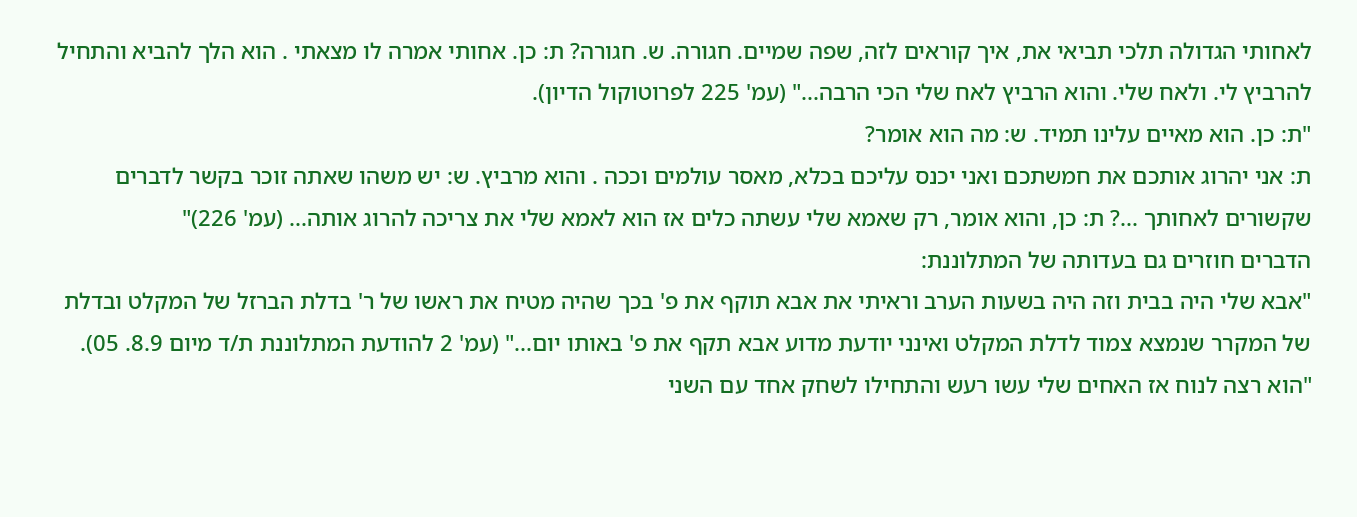לאחותי הגדולה תלכי תביאי את, איך קוראים לזה, שפה שמיים. חגורה. ש. חגורה? ת: כן. אחותי אמרה לו מצאתי . הוא הלך להביא והתחיל להרביץ לי. ולאח שלי. והוא הרביץ לאח שלי הכי הרבה..." (עמ' 225 לפרוטוקול הדיון).
"ת: כן. הוא מאיים עלינו תמיד. ש: מה הוא אומר?
ת: אני יהרוג אותכם את חמשתכם ואני יכנס עליכם בכלא, מאסר עולמים וככה . והוא מרביץ. ש: יש משהו שאתה זוכר בקשר לדברים שקשורים לאחותך ...? ת: כן, והוא אומר, רק שאמא שלי עשתה כלים אז הוא לאמא שלי את צריכה להרוג אותה... (עמ' 226)"
הדברים חוזרים גם בעדותה של המתלוננת:
"אבא שלי היה בבית וזה היה בשעות הערב וראיתי את אבא תוקף את פ' בכך שהיה מטיח את ראשו של ר' בדלת הברזל של המקלט ובדלת של המקרר שנמצא צמוד לדלת המקלט ואינני יודעת מדוע אבא תקף את פ' באותו יום..." (עמ' 2 להודעת המתלוננת ת/ד מיום 8.9. 05).
"הוא רצה לנוח אז האחים שלי עשו רעש והתחילו לשחק אחד עם השני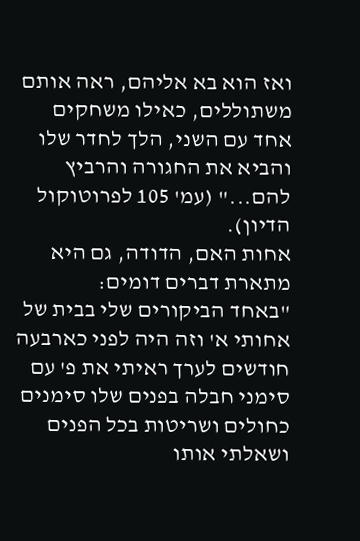ואז הוא בא אליהם, ראה אותם משתוללים, כאילו משחקים אחד עם השני, הלך לחדר שלו והביא את החגורה והרביץ להם..." (עמ' 105 לפרוטוקול הדיון).
אחות האם, הדודה, גם היא מתארת דברים דומים:
"באחד הביקורים שלי בבית של אחותי א' וזה היה לפני כארבעה חודשים לערך ראיתי את פ' עם סימני חבלה בפנים שלו סימנים כחולים ושריטות בכל הפנים ושאלתי אותו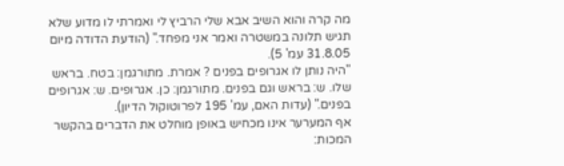מה קרה והוא השיב אבא שלי הרביץ לי ואמרתי לו מדוע שלא תגיש תלונה במשטרה ואמר אני מפחד." (הודעת הדודה מיום 31.8.05 עמ' 5).
"היה נותן לו אגרופים בפנים ? אמרת. מתורגמן: בטח. בראש שלו. ש: בראש וגם בפנים. מתורגמן: כן. אגרופים. ש: אגרופים בפנים." (עדות האם, עמ' 195 לפרוטוקול הדיון).
אף המערער אינו מכחיש באופן מוחלט את הדברים בהקשר המכות: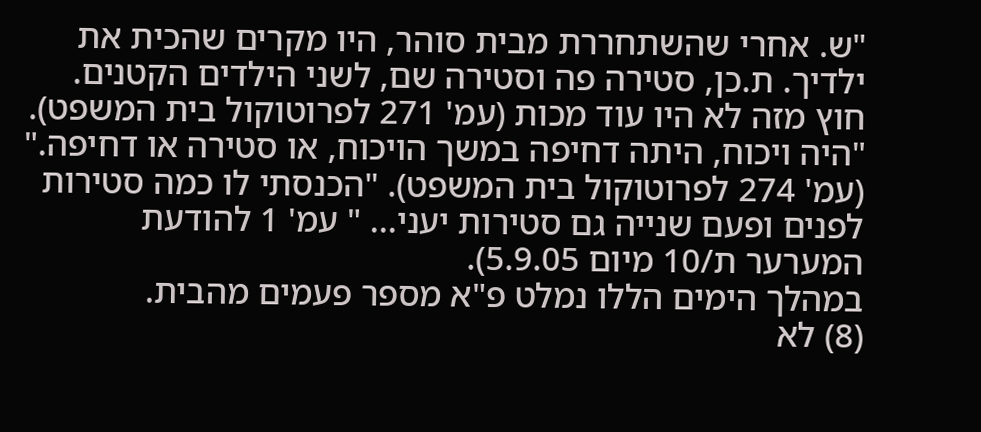"ש. אחרי שהשתחררת מבית סוהר, היו מקרים שהכית את ילדיך. ת.כן, סטירה פה וסטירה שם, לשני הילדים הקטנים. חוץ מזה לא היו עוד מכות (עמ' 271 לפרוטוקול בית המשפט). "היה ויכוח, היתה דחיפה במשך הויכוח, או סטירה או דחיפה." (עמ' 274 לפרוטוקול בית המשפט). "הכנסתי לו כמה סטירות לפנים ופעם שנייה גם סטירות יעני... " עמ' 1 להודעת המערער ת/10 מיום 5.9.05).
במהלך הימים הללו נמלט פ"א מספר פעמים מהבית.
(8) לא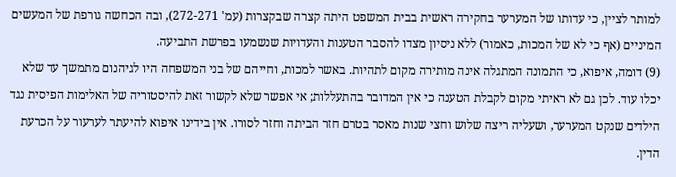למותר לציין, כי עדותו של המערער בחקירה ראשית בבית המשפט היתה קצרה שבקצרות (עמ' 272-271), ובה הכחשה גורפת של המעשים המיניים (אף כי לא של המכות, כאמור) ללא ניסיון מצדו להסבר הטענות והעדויות שנשמעו בפרשת התביעה.
(9) דומה, איפוא, כי התמונה המתגלה אינה מותירה מקום לתהיות. באשר למכות, וחייהם של בני המשפחה היו לגיהנום מתמשך עד שלא יכלו עוד. לכן גם לא ראיתי מקום לקבלת הטענה כי אין המדובר בהתעללות; אי אפשר שלא לקשור זאת להיסטוריה של האלימות הפיסית נגד הילדים שנקט המערער, ושעליה ריצה שלוש וחצי שנות מאסר בטרם חזר הביתה וחזר לסורו. אין בידינו איפוא להיעתר לערעור על הכרעת הדין.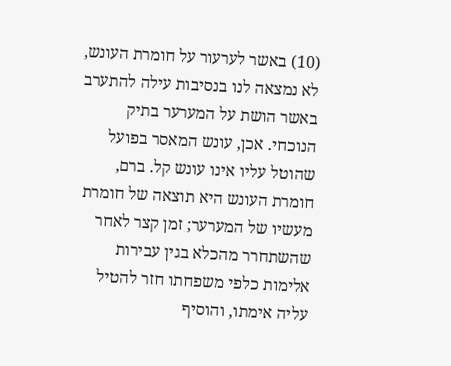(10) באשר לערעור על חומרת העונש, לא נמצאה לנו בנסיבות עילה להתערב באשר הושת על המערער בתיק הנוכחי. אכן, עונש המאסר בפועל שהוטל עליו אינו עונש קל. ברם, חומרת העונש היא תוצאה של חומרת מעשיו של המערער; זמן קצר לאחר שהשתחרר מהכלא בגין עבירות אלימות כלפי משפחתו חזר להטיל עליה אימתו, והוסיף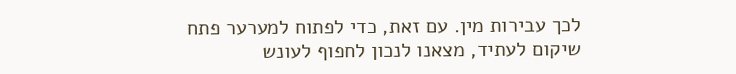לכך עבירות מין. עם זאת, כדי לפתוח למערער פתח שיקום לעתיד, מצאנו לנכון לחפוף לעונש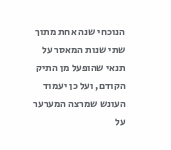הנוכחי שנה אחת מתוך שתי שנות המאסר על תנאי שהופעל מן התיק הקודם, ועל כן יעמוד העונש שמרצה המערער על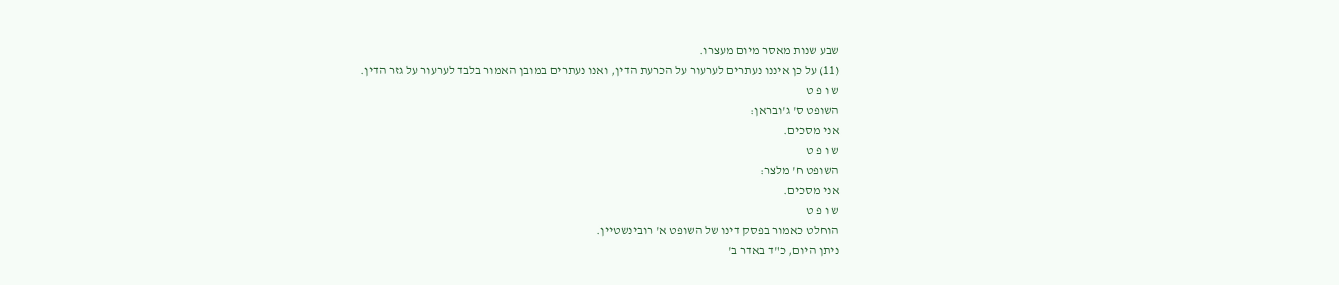שבע שנות מאסר מיום מעצרו.
(11) על כן איננו נעתרים לערעור על הכרעת הדין, ואנו נעתרים במובן האמור בלבד לערעור על גזר הדין.
ש ו פ ט
השופט ס' ג'ובראן:
אני מסכים.
ש ו פ ט
השופט ח' מלצר:
אני מסכים.
ש ו פ ט
הוחלט כאמור בפסק דינו של השופט א' רובינשטיין.
ניתן היום, כ"ד באדר ב'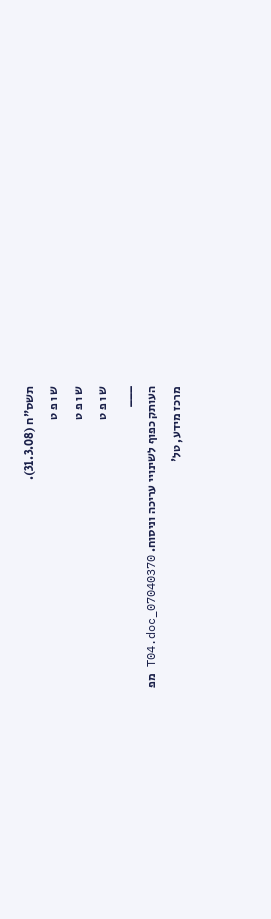תשס"ח (31.3.08).
ש ו פ ט
ש ו פ ט
ש ו פ ט
___
העותק כפוף לשינויי עריכה וניסוח. 07040370_T04.doc מפ
מרכז מידע, טל'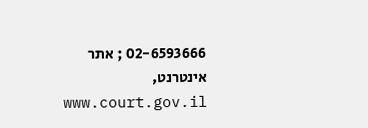02-6593666 ; אתר אינטרנט, www.court.gov.il